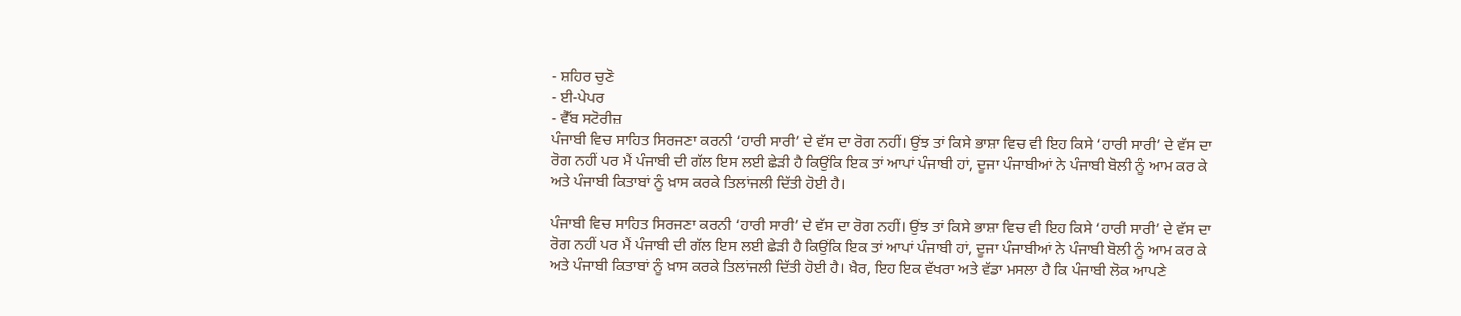- ਸ਼ਹਿਰ ਚੁਣੋ
- ਈ-ਪੇਪਰ
- ਵੈੱਬ ਸਟੋਰੀਜ਼
ਪੰਜਾਬੀ ਵਿਚ ਸਾਹਿਤ ਸਿਰਜਣਾ ਕਰਨੀ ‘ਹਾਰੀ ਸਾਰੀ’ ਦੇ ਵੱਸ ਦਾ ਰੋਗ ਨਹੀਂ। ਉਂਝ ਤਾਂ ਕਿਸੇ ਭਾਸ਼ਾ ਵਿਚ ਵੀ ਇਹ ਕਿਸੇ ‘ਹਾਰੀ ਸਾਰੀ’ ਦੇ ਵੱਸ ਦਾ ਰੋਗ ਨਹੀਂ ਪਰ ਮੈਂ ਪੰਜਾਬੀ ਦੀ ਗੱਲ ਇਸ ਲਈ ਛੇੜੀ ਹੈ ਕਿਉਂਕਿ ਇਕ ਤਾਂ ਆਪਾਂ ਪੰਜਾਬੀ ਹਾਂ, ਦੂਜਾ ਪੰਜਾਬੀਆਂ ਨੇ ਪੰਜਾਬੀ ਬੋਲੀ ਨੂੰ ਆਮ ਕਰ ਕੇ ਅਤੇ ਪੰਜਾਬੀ ਕਿਤਾਬਾਂ ਨੂੰ ਖ਼ਾਸ ਕਰਕੇ ਤਿਲਾਂਜਲੀ ਦਿੱਤੀ ਹੋਈ ਹੈ।

ਪੰਜਾਬੀ ਵਿਚ ਸਾਹਿਤ ਸਿਰਜਣਾ ਕਰਨੀ ‘ਹਾਰੀ ਸਾਰੀ’ ਦੇ ਵੱਸ ਦਾ ਰੋਗ ਨਹੀਂ। ਉਂਝ ਤਾਂ ਕਿਸੇ ਭਾਸ਼ਾ ਵਿਚ ਵੀ ਇਹ ਕਿਸੇ ‘ਹਾਰੀ ਸਾਰੀ’ ਦੇ ਵੱਸ ਦਾ ਰੋਗ ਨਹੀਂ ਪਰ ਮੈਂ ਪੰਜਾਬੀ ਦੀ ਗੱਲ ਇਸ ਲਈ ਛੇੜੀ ਹੈ ਕਿਉਂਕਿ ਇਕ ਤਾਂ ਆਪਾਂ ਪੰਜਾਬੀ ਹਾਂ, ਦੂਜਾ ਪੰਜਾਬੀਆਂ ਨੇ ਪੰਜਾਬੀ ਬੋਲੀ ਨੂੰ ਆਮ ਕਰ ਕੇ ਅਤੇ ਪੰਜਾਬੀ ਕਿਤਾਬਾਂ ਨੂੰ ਖ਼ਾਸ ਕਰਕੇ ਤਿਲਾਂਜਲੀ ਦਿੱਤੀ ਹੋਈ ਹੈ। ਖ਼ੈਰ, ਇਹ ਇਕ ਵੱਖਰਾ ਅਤੇ ਵੱਡਾ ਮਸਲਾ ਹੈ ਕਿ ਪੰਜਾਬੀ ਲੋਕ ਆਪਣੇ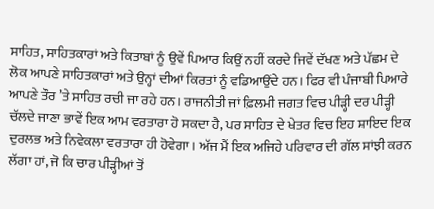ਸਾਹਿਤ, ਸਾਹਿਤਕਾਰਾਂ ਅਤੇ ਕਿਤਾਬਾਂ ਨੂੰ ਉਵੇਂ ਪਿਆਰ ਕਿਉਂ ਨਹੀਂ ਕਰਦੇ ਜਿਵੇਂ ਦੱਖਣ ਅਤੇ ਪੱਛਮ ਦੇ ਲੋਕ ਆਪਣੇ ਸਾਹਿਤਕਾਰਾਂ ਅਤੇ ਉਨ੍ਹਾਂ ਦੀਆਂ ਕਿਰਤਾਂ ਨੂੰ ਵਡਿਆਉਂਦੇ ਹਨ। ਫਿਰ ਵੀ ਪੰਜਾਬੀ ਪਿਆਰੇ ਆਪਣੇ ਤੌਰ ’ਤੇ ਸਾਹਿਤ ਰਚੀ ਜਾ ਰਹੇ ਹਨ। ਰਾਜਨੀਤੀ ਜਾਂ ਫ਼ਿਲਮੀ ਜਗਤ ਵਿਚ ਪੀੜ੍ਹੀ ਦਰ ਪੀੜ੍ਹੀ ਚੱਲਦੇ ਜਾਣਾ ਭਾਵੇਂ ਇਕ ਆਮ ਵਰਤਾਰਾ ਹੋ ਸਕਦਾ ਹੈ, ਪਰ ਸਾਹਿਤ ਦੇ ਖੇਤਰ ਵਿਚ ਇਹ ਸ਼ਾਇਦ ਇਕ ਦੁਰਲਭ ਅਤੇ ਨਿਵੇਕਲਾ ਵਰਤਾਰਾ ਹੀ ਹੋਵੇਗਾ। ਅੱਜ ਮੈਂ ਇਕ ਅਜਿਹੇ ਪਰਿਵਾਰ ਦੀ ਗੱਲ ਸਾਂਝੀ ਕਰਨ ਲੱਗਾ ਹਾਂ, ਜੋ ਕਿ ਚਾਰ ਪੀੜ੍ਹੀਆਂ ਤੋਂ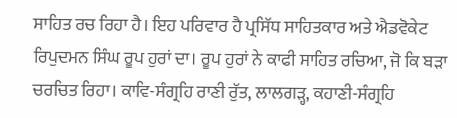ਸਾਹਿਤ ਰਚ ਰਿਹਾ ਹੈ। ਇਹ ਪਰਿਵਾਰ ਹੈ ਪ੍ਰਸਿੱਧ ਸਾਹਿਤਕਾਰ ਅਤੇ ਐਡਵੋਕੇਟ ਰਿਪੁਦਮਨ ਸਿੰਘ ਰੂਪ ਹੁਰਾਂ ਦਾ। ਰੂਪ ਹੁਰਾਂ ਨੇ ਕਾਫੀ ਸਾਹਿਤ ਰਚਿਆ, ਜੋ ਕਿ ਬੜਾ ਚਰਚਿਤ ਰਿਹਾ। ਕਾਵਿ-ਸੰਗ੍ਰਹਿ ਰਾਣੀ ਰੁੱਤ, ਲਾਲਗੜ੍ਹ, ਕਹਾਣੀ-ਸੰਗ੍ਰਹਿ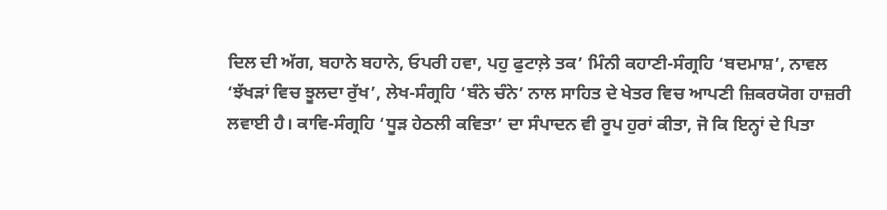ਦਿਲ ਦੀ ਅੱਗ, ਬਹਾਨੇ ਬਹਾਨੇ, ਓਪਰੀ ਹਵਾ, ਪਹੁ ਫੁਟਾਲ਼ੇ ਤਕ’ ਮਿੰਨੀ ਕਹਾਣੀ-ਸੰਗ੍ਰਹਿ ‘ਬਦਮਾਸ਼’, ਨਾਵਲ ‘ਝੱਖੜਾਂ ਵਿਚ ਝੂਲਦਾ ਰੁੱਖ’, ਲੇਖ-ਸੰਗ੍ਰਹਿ ‘ਬੰਨੇ ਚੰਨੇ’ ਨਾਲ ਸਾਹਿਤ ਦੇ ਖੇਤਰ ਵਿਚ ਆਪਣੀ ਜ਼ਿਕਰਯੋਗ ਹਾਜ਼ਰੀ ਲਵਾਈ ਹੈ। ਕਾਵਿ-ਸੰਗ੍ਰਹਿ ‘ਧੂੜ ਹੇਠਲੀ ਕਵਿਤਾ’ ਦਾ ਸੰਪਾਦਨ ਵੀ ਰੂਪ ਹੁਰਾਂ ਕੀਤਾ, ਜੋ ਕਿ ਇਨ੍ਹਾਂ ਦੇ ਪਿਤਾ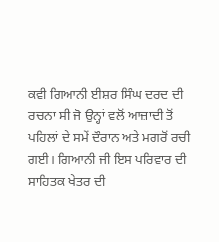ਕਵੀ ਗਿਆਨੀ ਈਸ਼ਰ ਸਿੰਘ ਦਰਦ ਦੀ ਰਚਨਾ ਸੀ ਜੋ ਉਨ੍ਹਾਂ ਵਲੋਂ ਆਜ਼ਾਦੀ ਤੋਂ ਪਹਿਲਾਂ ਦੇ ਸਮੇਂ ਦੌਰਾਨ ਅਤੇ ਮਗਰੋਂ ਰਚੀ ਗਈ। ਗਿਆਨੀ ਜੀ ਇਸ ਪਰਿਵਾਰ ਦੀ ਸਾਹਿਤਕ ਖੇਤਰ ਦੀ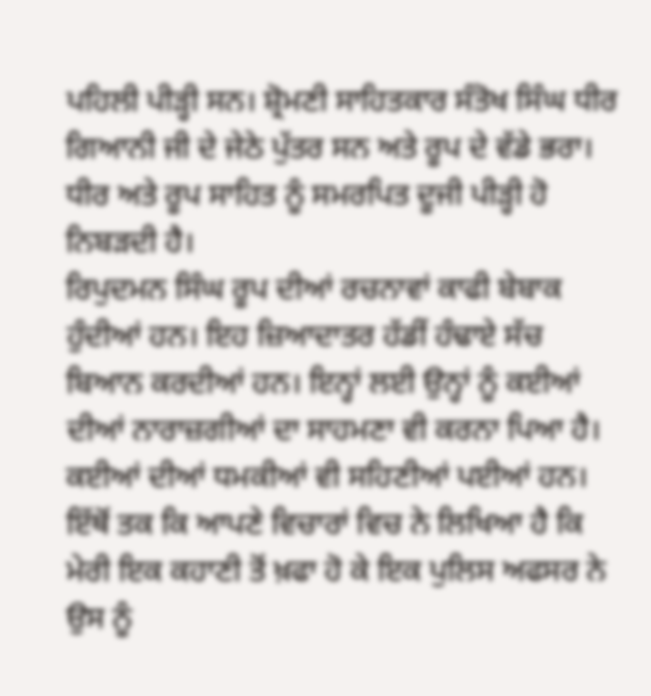ਪਹਿਲੀ ਪੀੜ੍ਹੀ ਸਨ। ਸ਼੍ਰੋਮਣੀ ਸਾਹਿਤਕਾਰ ਸੰਤੋਖ ਸਿੰਘ ਧੀਰ ਗਿਆਨੀ ਜੀ ਦੇ ਜੇਠੇ ਪੁੱਤਰ ਸਨ ਅਤੇ ਰੂਪ ਦੇ ਵੱਡੇ ਭਰਾ। ਧੀਰ ਅਤੇ ਰੂਪ ਸਾਹਿਤ ਨੂੰ ਸਮਰਪਿਤ ਦੂਜੀ ਪੀੜ੍ਹੀ ਹੋ ਨਿਬੜਦੀ ਹੈ।
ਰਿਪੁਦਮਨ ਸਿੰਘ ਰੂਪ ਦੀਆਂ ਰਚਨਾਵਾਂ ਕਾਫੀ ਬੇਬਾਕ ਹੁੰਦੀਆਂ ਹਨ। ਇਹ ਜ਼ਿਆਦਾਤਰ ਹੱਡੀਂ ਹੰਢਾਏ ਸੱਚ ਬਿਆਨ ਕਰਦੀਆਂ ਹਨ। ਇਨ੍ਹਾਂ ਲਈ ਉਨ੍ਹਾਂ ਨੂੰ ਕਈਆਂ ਦੀਆਂ ਨਾਰਾਜ਼ਗੀਆਂ ਦਾ ਸਾਹਮਣਾ ਵੀ ਕਰਨਾ ਪਿਆ ਹੈ। ਕਈਆਂ ਦੀਆਂ ਧਮਕੀਆਂ ਵੀ ਸਹਿਣੀਆਂ ਪਈਆਂ ਹਨ। ਇੱਥੋਂ ਤਕ ਕਿ ਆਪਣੇ ਵਿਚਾਰਾਂ ਵਿਚ ਨੇ ਲਿਖਿਆ ਹੈ ਕਿ ਮੇਰੀ ਇਕ ਕਹਾਣੀ ਤੋਂ ਖ਼ਫਾ ਹੋ ਕੇ ਇਕ ਪੁਲਿਸ ਅਫਸਰ ਨੇ ਉਸ ਨੂੰ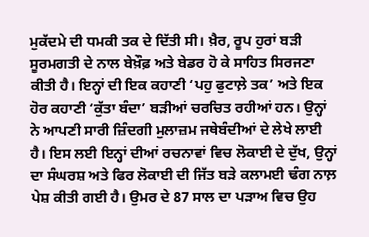ਮੁਕੱਦਮੇ ਦੀ ਧਮਕੀ ਤਕ ਦੇ ਦਿੱਤੀ ਸੀ। ਖ਼ੈਰ, ਰੂਪ ਹੁਰਾਂ ਬੜੀ ਸੂਰਮਗਤੀ ਦੇ ਨਾਲ ਬੇਖ਼ੌਫ਼ ਅਤੇ ਬੇਡਰ ਹੋ ਕੇ ਸਾਹਿਤ ਸਿਰਜਣਾ ਕੀਤੀ ਹੈ। ਇਨ੍ਹਾਂ ਦੀ ਇਕ ਕਹਾਣੀ ‘ਪਹੁ ਫੁਟਾਲ਼ੇ ਤਕ’ ਅਤੇ ਇਕ ਹੋਰ ਕਹਾਣੀ ‘ਕੁੱਤਾ ਬੰਦਾ’ ਬੜੀਆਂ ਚਰਚਿਤ ਰਹੀਆਂ ਹਨ। ਉਨ੍ਹਾਂ ਨੇ ਆਪਣੀ ਸਾਰੀ ਜ਼ਿੰਦਗੀ ਮੁਲਾਜ਼ਮ ਜਥੇਬੰਦੀਆਂ ਦੇ ਲੇਖੇ ਲਾਈ ਹੈ। ਇਸ ਲਈ ਇਨ੍ਹਾਂ ਦੀਆਂ ਰਚਨਾਵਾਂ ਵਿਚ ਲੋਕਾਈ ਦੇ ਦੁੱਖ, ਉਨ੍ਹਾਂ ਦਾ ਸੰਘਰਸ਼ ਅਤੇ ਫਿਰ ਲੋਕਾਈ ਦੀ ਜਿੱਤ ਬੜੇ ਕਲਾਮਈ ਢੰਗ ਨਾਲ਼ ਪੇਸ਼ ਕੀਤੀ ਗਈ ਹੈ। ਉਮਰ ਦੇ 87 ਸਾਲ ਦਾ ਪੜਾਅ ਵਿਚ ਉਹ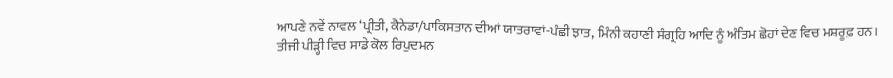ਆਪਣੇ ਨਵੇਂ ਨਾਵਲ ‘ਪ੍ਰੀਤੀ, ਕੈਨੇਡਾ/ਪਾਕਿਸਤਾਨ ਦੀਆਂ ਯਾਤਰਾਵਾਂ-ਪੰਛੀ ਝਾਤ, ਮਿੰਨੀ ਕਹਾਣੀ ਸੰਗ੍ਰਹਿ ਆਦਿ ਨੂੰ ਅੰਤਿਮ ਛੋਹਾਂ ਦੇਣ ਵਿਚ ਮਸ਼ਰੂਫ਼ ਹਨ।
ਤੀਜੀ ਪੀੜ੍ਹੀ ਵਿਚ ਸਾਡੇ ਕੋਲ ਰਿਪੁਦਮਨ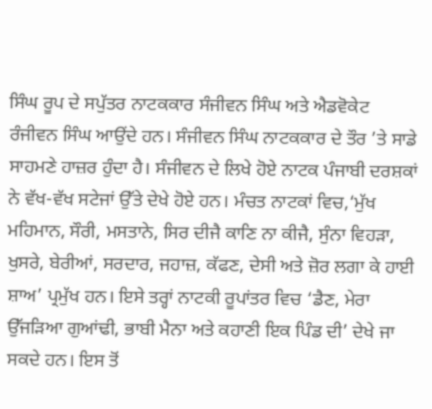ਸਿੰਘ ਰੂਪ ਦੇ ਸਪੁੱਤਰ ਨਾਟਕਕਾਰ ਸੰਜੀਵਨ ਸਿੰਘ ਅਤੇ ਐਡਵੋਕੇਟ ਰੰਜੀਵਨ ਸਿੰਘ ਆਉਂਦੇ ਹਨ। ਸੰਜੀਵਨ ਸਿੰਘ ਨਾਟਕਕਾਰ ਦੇ ਤੌਰ ’ਤੇ ਸਾਡੇ ਸਾਹਮਣੇ ਹਾਜ਼ਰ ਹੁੰਦਾ ਹੈ। ਸੰਜੀਵਨ ਦੇ ਲਿਖੇ ਹੋਏ ਨਾਟਕ ਪੰਜਾਬੀ ਦਰਸ਼ਕਾਂ ਨੇ ਵੱਖ-ਵੱਖ ਸਟੇਜਾਂ ਉੱਤੇ ਦੇਖੇ ਹੋਏ ਹਨ। ਮੰਚਤ ਨਾਟਕਾਂ ਵਿਚ,‘ਮੁੱਖ ਮਹਿਮਾਨ, ਸੌਰੀ, ਮਸਤਾਨੇ, ਸਿਰ ਦੀਜੈ ਕਾਣਿ ਨਾ ਕੀਜੈ, ਸੁੰਨਾ ਵਿਹੜਾ, ਖੁਸਰੇ, ਬੇਰੀਆਂ, ਸਰਦਾਰ, ਜਹਾਜ਼, ਕੱਫਣ, ਦੇਸੀ ਅਤੇ ਜ਼ੋਰ ਲਗਾ ਕੇ ਹਾਈ ਸ਼ਾਅ’ ਪ੍ਰਮੁੱਖ ਹਨ। ਇਸੇ ਤਰ੍ਹਾਂ ਨਾਟਕੀ ਰੂਪਾਂਤਰ ਵਿਚ ‘ਡੈਣ, ਮੇਰਾ ਉੱਜੜਿਆ ਗੁਆਂਢੀ, ਭਾਬੀ ਮੈਨਾ ਅਤੇ ਕਹਾਣੀ ਇਕ ਪਿੰਡ ਦੀ’ ਦੇਖੇ ਜਾ ਸਕਦੇ ਹਨ। ਇਸ ਤੋਂ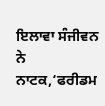ਇਲਾਵਾ ਸੰਜੀਵਨ ਨੇ ਨਾਟਕ,‘ਫਰੀਡਮ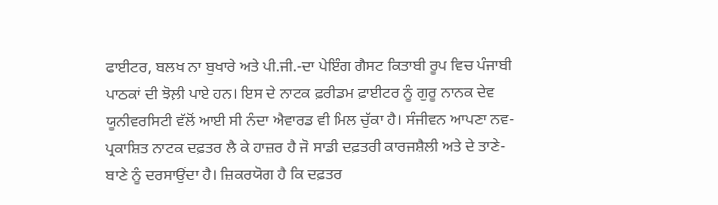ਫਾਈਟਰ, ਬਲਖ ਨਾ ਬੁਖਾਰੇ ਅਤੇ ਪੀ.ਜੀ.-ਦਾ ਪੇਇੰਗ ਗੈਸਟ ਕਿਤਾਬੀ ਰੂਪ ਵਿਚ ਪੰਜਾਬੀ ਪਾਠਕਾਂ ਦੀ ਝੋਲ਼ੀ ਪਾਏ ਹਨ। ਇਸ ਦੇ ਨਾਟਕ ਫ਼ਰੀਡਮ ਫ਼ਾਈਟਰ ਨੂੰ ਗੁਰੂ ਨਾਨਕ ਦੇਵ ਯੂਨੀਵਰਸਿਟੀ ਵੱਲੋਂ ਆਈ ਸੀ ਨੰਦਾ ਐਵਾਰਡ ਵੀ ਮਿਲ ਚੁੱਕਾ ਹੈ। ਸੰਜੀਵਨ ਆਪਣਾ ਨਵ-ਪ੍ਰਕਾਸ਼ਿਤ ਨਾਟਕ ਦਫ਼ਤਰ ਲੈ ਕੇ ਹਾਜ਼ਰ ਹੈ ਜੋ ਸਾਡੀ ਦਫ਼ਤਰੀ ਕਾਰਜਸ਼ੈਲੀ ਅਤੇ ਦੇ ਤਾਣੇ-ਬਾਣੇ ਨੂੰ ਦਰਸਾਉਂਦਾ ਹੈ। ਜ਼ਿਕਰਯੋਗ ਹੈ ਕਿ ਦਫ਼ਤਰ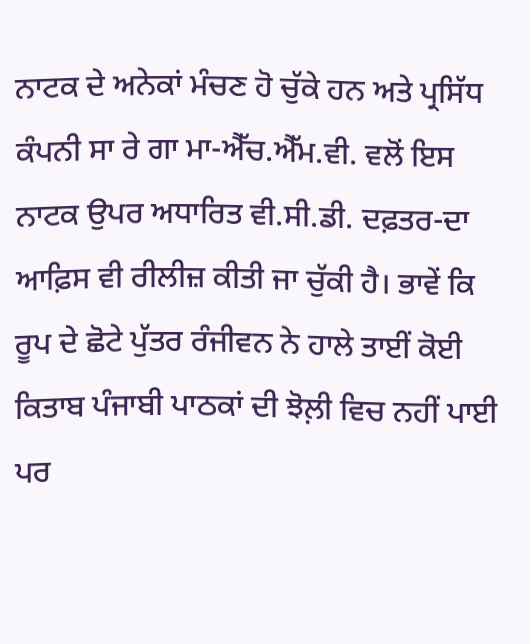ਨਾਟਕ ਦੇ ਅਨੇਕਾਂ ਮੰਚਣ ਹੋ ਚੁੱਕੇ ਹਨ ਅਤੇ ਪ੍ਰਸਿੱਧ ਕੰਪਨੀ ਸਾ ਰੇ ਗਾ ਮਾ-ਐੱਚ.ਐੱਮ.ਵੀ. ਵਲੋਂ ਇਸ ਨਾਟਕ ਉਪਰ ਅਧਾਰਿਤ ਵੀ.ਸੀ.ਡੀ. ਦਫ਼ਤਰ-ਦਾ ਆਫ਼ਿਸ ਵੀ ਰੀਲੀਜ਼ ਕੀਤੀ ਜਾ ਚੁੱਕੀ ਹੈ। ਭਾਵੇਂ ਕਿ ਰੂਪ ਦੇ ਛੋਟੇ ਪੁੱਤਰ ਰੰਜੀਵਨ ਨੇ ਹਾਲੇ ਤਾਈਂ ਕੋਈ ਕਿਤਾਬ ਪੰਜਾਬੀ ਪਾਠਕਾਂ ਦੀ ਝੋਲ਼ੀ ਵਿਚ ਨਹੀਂ ਪਾਈ ਪਰ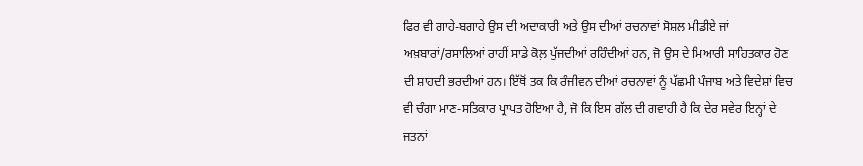ਫਿਰ ਵੀ ਗਾਹੇ-ਬਗਾਹੇ ਉਸ ਦੀ ਅਦਾਕਾਰੀ ਅਤੇ ਉਸ ਦੀਆਂ ਰਚਨਾਵਾਂ ਸੋਸ਼ਲ ਮੀਡੀਏ ਜਾਂ ਅਖ਼ਬਾਰਾਂ/ਰਸਾਲਿਆਂ ਰਾਹੀਂ ਸਾਡੇ ਕੋਲ਼ ਪੁੱਜਦੀਆਂ ਰਹਿੰਦੀਆਂ ਹਨ, ਜੋ ਉਸ ਦੇ ਮਿਆਰੀ ਸਾਹਿਤਕਾਰ ਹੋਣ ਦੀ ਸ਼ਾਹਦੀ ਭਰਦੀਆਂ ਹਨ। ਇੱਥੋਂ ਤਕ ਕਿ ਰੰਜੀਵਨ ਦੀਆਂ ਰਚਨਾਵਾਂ ਨੂੰ ਪੱਛਮੀ ਪੰਜਾਬ ਅਤੇ ਵਿਦੇਸ਼ਾਂ ਵਿਚ ਵੀ ਚੰਗਾ ਮਾਣ-ਸਤਿਕਾਰ ਪ੍ਰਾਪਤ ਹੋਇਆ ਹੈ, ਜੋ ਕਿ ਇਸ ਗੱਲ ਦੀ ਗਵਾਹੀ ਹੈ ਕਿ ਦੇਰ ਸਵੇਰ ਇਨ੍ਹਾਂ ਦੇ ਜਤਨਾਂ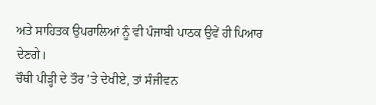ਅਤੇ ਸਾਹਿਤਕ ਉਪਰਾਲਿਆਂ ਨੂੰ ਵੀ ਪੰਜਾਬੀ ਪਾਠਕ ਉਵੇਂ ਹੀ ਪਿਆਰ ਦੇਣਗੇ।
ਚੌਥੀ ਪੀੜ੍ਹੀ ਦੇ ਤੌਰ ’ਤੇ ਦੇਖੀਏ, ਤਾਂ ਸੰਜੀਵਨ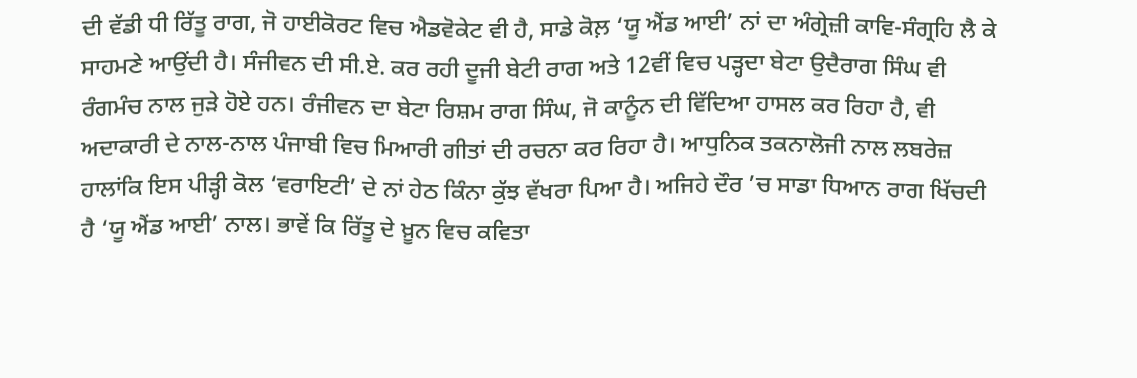ਦੀ ਵੱਡੀ ਧੀ ਰਿੱਤੂ ਰਾਗ, ਜੋ ਹਾਈਕੋਰਟ ਵਿਚ ਐਡਵੋਕੇਟ ਵੀ ਹੈ, ਸਾਡੇ ਕੋਲ਼ ‘ਯੂ ਐਂਡ ਆਈ’ ਨਾਂ ਦਾ ਅੰਗ੍ਰੇਜ਼ੀ ਕਾਵਿ-ਸੰਗ੍ਰਹਿ ਲੈ ਕੇ ਸਾਹਮਣੇ ਆਉਂਦੀ ਹੈ। ਸੰਜੀਵਨ ਦੀ ਸੀ.ਏ. ਕਰ ਰਹੀ ਦੂਜੀ ਬੇਟੀ ਰਾਗ ਅਤੇ 12ਵੀਂ ਵਿਚ ਪੜ੍ਹਦਾ ਬੇਟਾ ਉਦੈਰਾਗ ਸਿੰਘ ਵੀ ਰੰਗਮੰਚ ਨਾਲ ਜੁੜੇ ਹੋਏ ਹਨ। ਰੰਜੀਵਨ ਦਾ ਬੇਟਾ ਰਿਸ਼ਮ ਰਾਗ ਸਿੰਘ, ਜੋ ਕਾਨੂੰਨ ਦੀ ਵਿੱਦਿਆ ਹਾਸਲ ਕਰ ਰਿਹਾ ਹੈ, ਵੀ ਅਦਾਕਾਰੀ ਦੇ ਨਾਲ-ਨਾਲ ਪੰਜਾਬੀ ਵਿਚ ਮਿਆਰੀ ਗੀਤਾਂ ਦੀ ਰਚਨਾ ਕਰ ਰਿਹਾ ਹੈ। ਆਧੁਨਿਕ ਤਕਨਾਲੋਜੀ ਨਾਲ ਲਬਰੇਜ਼ ਹਾਲਾਂਕਿ ਇਸ ਪੀੜ੍ਹੀ ਕੋਲ ‘ਵਰਾਇਟੀ’ ਦੇ ਨਾਂ ਹੇਠ ਕਿੰਨਾ ਕੁੱਝ ਵੱਖਰਾ ਪਿਆ ਹੈ। ਅਜਿਹੇ ਦੌਰ ’ਚ ਸਾਡਾ ਧਿਆਨ ਰਾਗ ਖਿੱਚਦੀ ਹੈ ‘ਯੂ ਐਂਡ ਆਈ’ ਨਾਲ। ਭਾਵੇਂ ਕਿ ਰਿੱਤੂ ਦੇ ਖ਼ੂਨ ਵਿਚ ਕਵਿਤਾ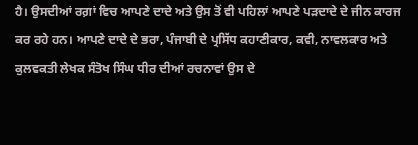ਹੈ। ਉਸਦੀਆਂ ਰਗ਼ਾਂ ਵਿਚ ਆਪਣੇ ਦਾਦੇ ਅਤੇ ਉਸ ਤੋਂ ਵੀ ਪਹਿਲਾਂ ਆਪਣੇ ਪੜਦਾਦੇ ਦੇ ਜੀਨ ਕਾਰਜ ਕਰ ਰਹੇ ਹਨ। ਆਪਣੇ ਦਾਦੇ ਦੇ ਭਰਾ, ਪੰਜਾਬੀ ਦੇ ਪ੍ਰਸਿੱਧ ਕਹਾਣੀਕਾਰ, ਕਵੀ, ਨਾਵਲਕਾਰ ਅਤੇ ਕੁਲਵਕਤੀ ਲੇਖਕ ਸੰਤੋਖ ਸਿੰਘ ਧੀਰ ਦੀਆਂ ਰਚਨਾਵਾਂ ਉਸ ਦੇ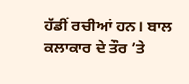ਹੱਡੀਂ ਰਚੀਆਂ ਹਨ। ਬਾਲ ਕਲਾਕਾਰ ਦੇ ਤੌਰ ’ਤੇ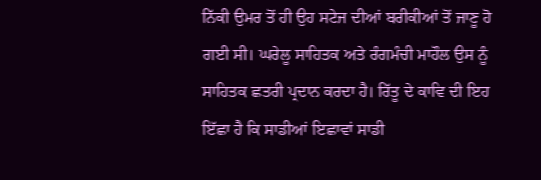ਨਿੱਕੀ ਉਮਰ ਤੋਂ ਹੀ ਉਹ ਸਟੇਜ ਦੀਆਂ ਬਰੀਕੀਆਂ ਤੋਂ ਜਾਣੂ ਹੋ ਗਈ ਸੀ। ਘਰੇਲੂ ਸਾਹਿਤਕ ਅਤੇ ਰੰਗਮੰਚੀ ਮਾਹੌਲ ਉਸ ਨੂੰ ਸਾਹਿਤਕ ਛਤਰੀ ਪ੍ਰਦਾਨ ਕਰਦਾ ਹੈ। ਰਿੱਤੂ ਦੇ ਕਾਵਿ ਦੀ ਇਹ ਇੱਛਾ ਹੈ ਕਿ ਸਾਡੀਆਂ ਇਛਾਵਾਂ ਸਾਡੀ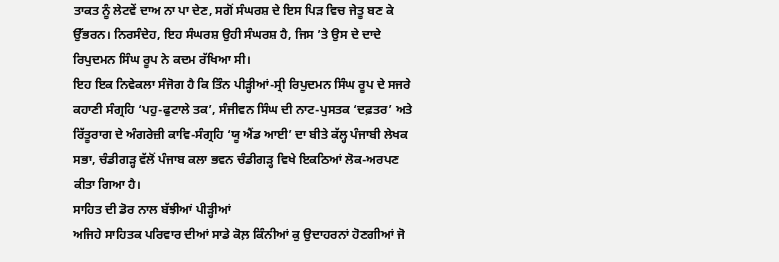ਤਾਕਤ ਨੂੰ ਲੇਟਵੇਂ ਦਾਅ ਨਾ ਪਾ ਦੇਣ, ਸਗੋਂ ਸੰਘਰਸ਼ ਦੇ ਇਸ ਪਿੜ ਵਿਚ ਜੇਤੂ ਬਣ ਕੇ ਉੱਭਰਨ। ਨਿਰਸੰਦੇਹ, ਇਹ ਸੰਘਰਸ਼ ਉਹੀ ਸੰਘਰਸ਼ ਹੈ, ਜਿਸ ’ਤੇ ਉਸ ਦੇ ਦਾਦੇ ਰਿਪੁਦਮਨ ਸਿੰਘ ਰੂਪ ਨੇ ਕਦਮ ਰੱਖਿਆ ਸੀ।
ਇਹ ਇਕ ਨਿਵੇਕਲਾ ਸੰਜੋਗ ਹੈ ਕਿ ਤਿੰਨ ਪੀੜ੍ਹੀਆਂ-ਸ੍ਰੀ ਰਿਪੁਦਮਨ ਸਿੰਘ ਰੂਪ ਦੇ ਸਜਰੇ ਕਹਾਣੀ ਸੰਗ੍ਰਹਿ ‘ਪਹੁ-ਫੁਟਾਲੇ ਤਕ’, ਸੰਜੀਵਨ ਸਿੰਘ ਦੀ ਨਾਟ-ਪੁਸਤਕ ‘ਦਫ਼ਤਰ’ ਅਤੇ ਰਿੱਤੂਰਾਗ ਦੇ ਅੰਗਰੇਜ਼ੀ ਕਾਵਿ-ਸੰਗ੍ਰਹਿ ‘ਯੂ ਐਂਡ ਆਈ’ ਦਾ ਬੀਤੇ ਕੱਲ੍ਹ ਪੰਜਾਬੀ ਲੇਖਕ ਸਭਾ, ਚੰਡੀਗੜ੍ਹ ਵੱਲੋਂ ਪੰਜਾਬ ਕਲਾ ਭਵਨ ਚੰਡੀਗੜ੍ਹ ਵਿਖੇ ਇਕਠਿਆਂ ਲੋਕ-ਅਰਪਣ ਕੀਤਾ ਗਿਆ ਹੈ।
ਸਾਹਿਤ ਦੀ ਡੋਰ ਨਾਲ ਬੱਝੀਆਂ ਪੀੜ੍ਹੀਆਂ
ਅਜਿਹੇ ਸਾਹਿਤਕ ਪਰਿਵਾਰ ਦੀਆਂ ਸਾਡੇ ਕੋਲ਼ ਕਿੰਨੀਆਂ ਕੁ ਉਦਾਹਰਨਾਂ ਹੋਣਗੀਆਂ ਜੋ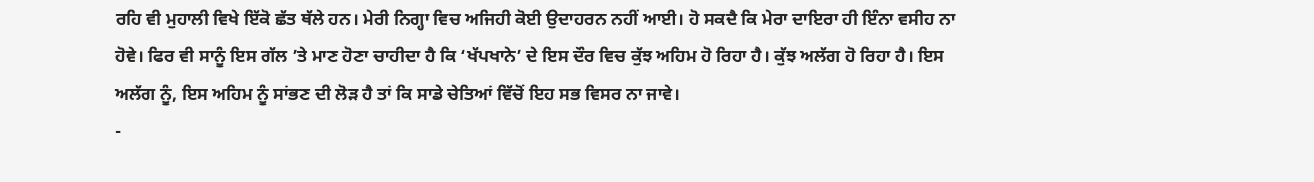ਰਹਿ ਵੀ ਮੁਹਾਲੀ ਵਿਖੇ ਇੱਕੋ ਛੱਤ ਥੱਲੇ ਹਨ। ਮੇਰੀ ਨਿਗ੍ਹਾ ਵਿਚ ਅਜਿਹੀ ਕੋਈ ਉਦਾਹਰਨ ਨਹੀਂ ਆਈ। ਹੋ ਸਕਦੈ ਕਿ ਮੇਰਾ ਦਾਇਰਾ ਹੀ ਇੰਨਾ ਵਸੀਹ ਨਾ ਹੋਵੇ। ਫਿਰ ਵੀ ਸਾਨੂੰ ਇਸ ਗੱਲ ’ਤੇ ਮਾਣ ਹੋਣਾ ਚਾਹੀਦਾ ਹੈ ਕਿ ‘ਖੱਪਖਾਨੇ’ ਦੇ ਇਸ ਦੌਰ ਵਿਚ ਕੁੱਝ ਅਹਿਮ ਹੋ ਰਿਹਾ ਹੈ। ਕੁੱਝ ਅਲੱਗ ਹੋ ਰਿਹਾ ਹੈ। ਇਸ ਅਲੱਗ ਨੂੰ, ਇਸ ਅਹਿਮ ਨੂੰ ਸਾਂਭਣ ਦੀ ਲੋੜ ਹੈ ਤਾਂ ਕਿ ਸਾਡੇ ਚੇਤਿਆਂ ਵਿੱਚੋਂ ਇਹ ਸਭ ਵਿਸਰ ਨਾ ਜਾਵੇ।
-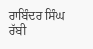ਰਾਬਿੰਦਰ ਸਿੰਘ ਰੱਬੀ